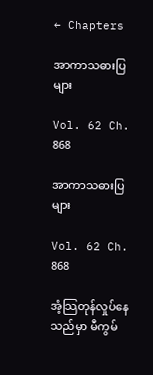← Chapters

အာကာသဓားပြများ

Vol. 62 Ch. 868

အာကာသဓားပြများ

Vol. 62 Ch. 868

အံ့သြတုန်လှုပ်နေသည်မှာ မီကွမ်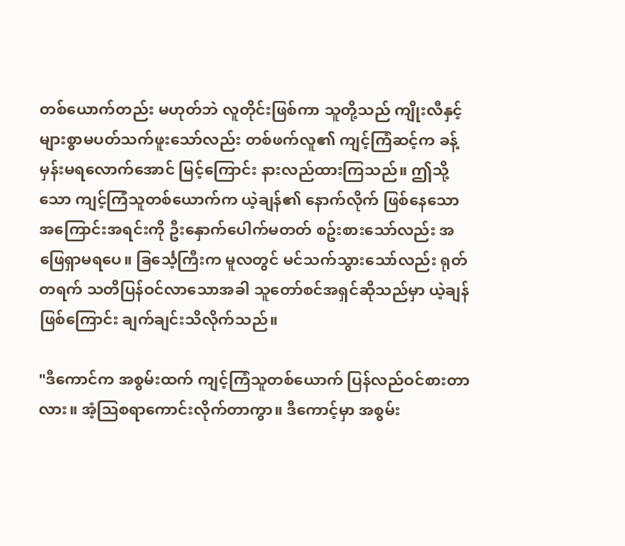တစ်ယောက်တည်း မဟုတ်ဘဲ လူတိုင်းဖြစ်ကာ သူတို့သည် ကျိုးလီနှင့် များစွာမပတ်သက်ဖူးသော်လည်း တစ်ဖက်လူ၏ ကျင့်ကြံဆင့်က ခန့်မှန်းမရလောက်အောင် မြင့်ကြောင်း နားလည်ထားကြသည်။ ဤသို့သော ကျင့်ကြံသူတစ်ယောက်က ယဲ့ချန်၏ နောက်လိုက် ဖြစ်နေသော အကြောင်းအရင်းကို ဦးနှောက်ပေါက်မတတ် စဥ်းစားသော်လည်း အဖြေရှာမရပေ။ ခြင်္သေ့ကြီးက မူလတွင် မင်သက်သွားသော်လည်း ရုတ်တရက် သတိပြန်ဝင်လာသောအခါ သူတော်စင်အရှင်ဆိုသည်မှာ ယဲ့ချန်ဖြစ်ကြောင်း ချက်ချင်းသိလိုက်သည်။

"ဒီကောင်က အစွမ်းထက် ကျင့်ကြံသူတစ်ယောက် ပြန်လည်ဝင်စားတာလား။ အံ့သြစရာကောင်းလိုက်တာကွာ။ ဒီကောင့်မှာ အစွမ်း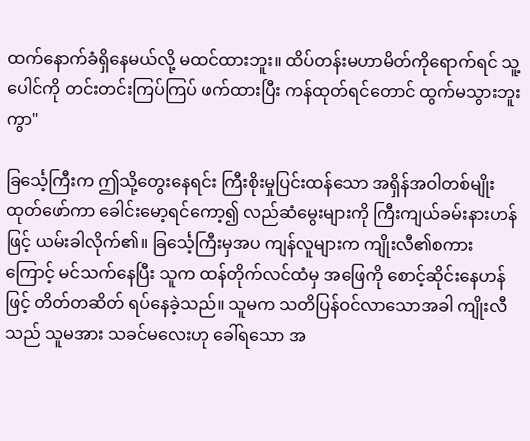ထက်နောက်ခံရှိနေမယ်လို့ မထင်ထားဘူး။ ထိပ်တန်းမဟာမိတ်ကိုရောက်ရင် သူ့ပေါင်ကို တင်းတင်းကြပ်ကြပ် ဖက်ထားပြီး ကန်ထုတ်ရင်တောင် ထွက်မသွားဘူးကွာ"

ခြင်္သေ့ကြီးက ဤသို့တွေးနေရင်း ကြီးစိုးမှုပြင်းထန်သော အရှိန်အဝါတစ်မျိုး ထုတ်ဖော်ကာ ခေါင်းမော့ရင်ကော့၍ လည်ဆံမွေးများကို ကြီးကျယ်ခမ်းနားဟန်ဖြင့် ယမ်းခါလိုက်၏။ ခြင်္သေ့ကြီးမှအပ ကျန်လူများက ကျိုးလီ၏စကားကြောင့် မင်သက်နေပြီး သူက ထန်တိုက်လင်ထံမှ အဖြေကို စောင့်ဆိုင်းနေဟန်ဖြင့် တိတ်တဆိတ် ရပ်နေခဲ့သည်။ သူမက သတိပြန်ဝင်လာသောအခါ ကျိုးလီသည် သူမအား သခင်မလေးဟု ခေါ်ရသော အ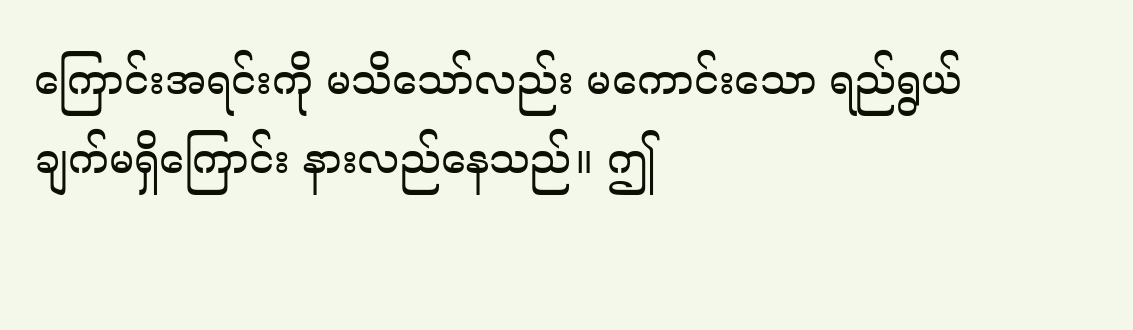ကြောင်းအရင်းကို မသိသော်လည်း မကောင်းသော ရည်ရွယ်ချက်မရှိကြောင်း နားလည်နေသည်။ ဤ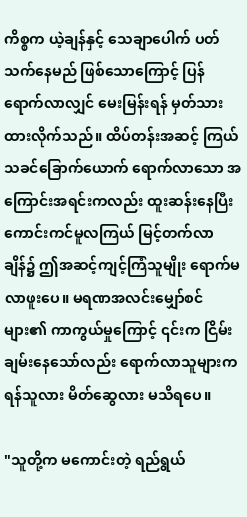ကိစ္စက ယဲ့ချန်နှင့် သေချာပေါက် ပတ်သက်နေမည် ဖြစ်သောကြောင့် ပြန်ရောက်လာလျှင် မေးမြန်းရန် မှတ်သားထားလိုက်သည်။ ထိပ်တန်းအဆင့် ကြယ်သခင်ခြောက်ယောက် ရောက်လာသော အကြောင်းအရင်းကလည်း ထူးဆန်းနေပြီး ကောင်းကင်မူလကြယ် မြင့်တက်လာချိန်၌ ဤအဆင့်ကျင့်ကြံသူမျိုး ရောက်မလာဖူးပေ။ မရဏအလင်းမျှော်စင်များ၏ ကာကွယ်မှုကြောင့် ၎င်းက ငြိမ်းချမ်းနေသော်လည်း ရောက်လာသူများက ရန်သူလား မိတ်ဆွေလား မသိရပေ။

"သူတို့က မကောင်းတဲ့ ရည်ရွယ်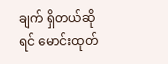ချက် ရှိတယ်ဆိုရင် မောင်းထုတ်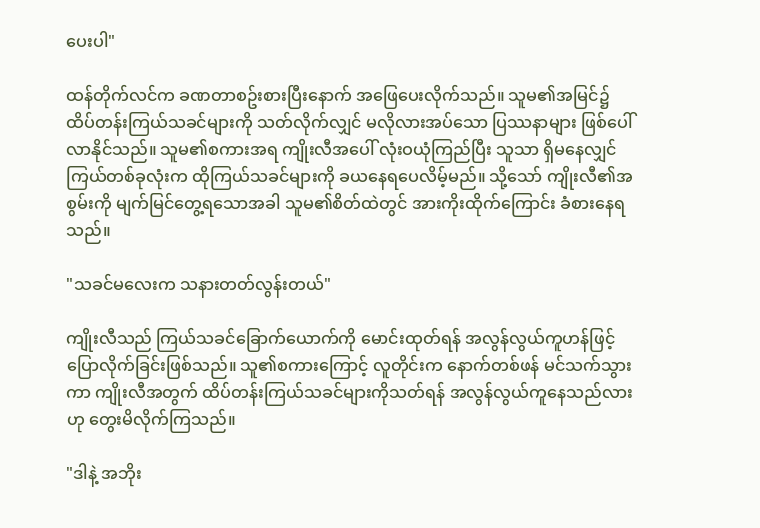ပေးပါ"

ထန်တိုက်လင်က ခဏတာစဥ်းစားပြီးနောက် အဖြေပေးလိုက်သည်။ သူမ၏အမြင်၌ ထိပ်တန်းကြယ်သခင်များကို သတ်လိုက်လျှင် မလိုလားအပ်သော ပြဿနာများ ဖြစ်ပေါ်လာနိုင်သည်။ သူမ၏စကားအရ ကျိုးလီအပေါ် လုံးဝယုံကြည်ပြီး သူသာ ရှိမနေလျှင် ကြယ်တစ်ခုလုံးက ထိုကြယ်သခင်များကို ခယနေရပေလိမ့်မည်။ သို့သော် ကျိုးလီ၏အစွမ်းကို မျက်မြင်တွေ့ရသောအခါ သူမ၏စိတ်ထဲတွင် အားကိုးထိုက်ကြောင်း ခံစားနေရသည်။

"သခင်မလေးက သနားတတ်လွန်းတယ်"

ကျိုးလီသည် ကြယ်သခင်ခြောက်ယောက်ကို မောင်းထုတ်ရန် အလွန်လွယ်ကူဟန်ဖြင့် ပြောလိုက်ခြင်းဖြစ်သည်။ သူ၏စကားကြောင့် လူတိုင်းက နောက်တစ်ဖန် မင်သက်သွားကာ ကျိုးလီအတွက် ထိပ်တန်းကြယ်သခင်များကိုသတ်ရန် အလွန်လွယ်ကူနေသည်လားဟု တွေးမိလိုက်ကြသည်။

"ဒါနဲ့ အဘိုး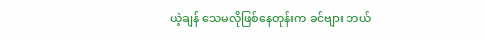ယဲ့ချန် သေမလိုဖြစ်နေတုန်းက ခင်ဗျား ဘယ်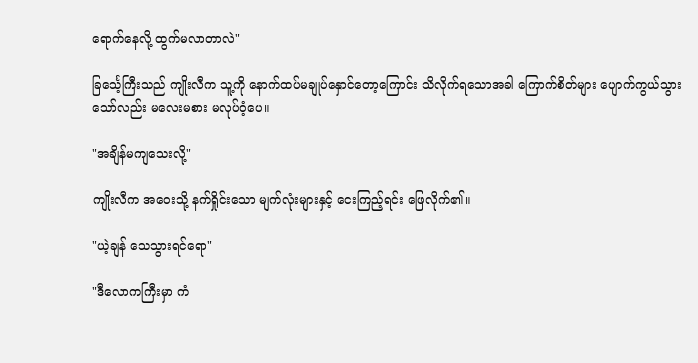ရောက်နေလို့ ထွက်မလာတာလဲ"

ခြင်္သေ့ကြီးသည် ကျိုးလီက သူ့ကို နောက်ထပ်မချုပ်နှောင်တော့ကြောင်း သိလိုက်ရသောအခါ ကြောက်စိတ်များ ပျောက်ကွယ်သွားသော်လည်း မလေးမစား မလုပ်ဝံ့ပေ။

"အချိန်မကျသေးလို့"

ကျိုးလီက အဝေးသို့ နက်ရှိုင်းသော မျက်လုံးများနှင့် ငေးကြည့်ရင်း ဖြေလိုက်၏။

"ယဲ့ချန် သေသွားရင်ရော"

"ဒီလောကကြီးမှာ ကံ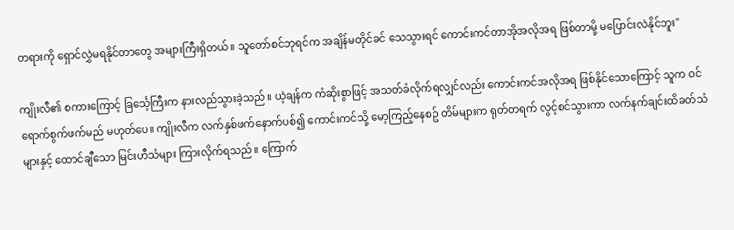တရားကို ရှောင်လွှဲမရနိုင်တာတွေ အများကြီးရှိတယ်။ သူတော်စင်ဘုရင်က အချိန်မတိုင်ခင် သေသွားရင် ကောင်းကင်တာအိုအလိုအရ ဖြစ်တာမို့ မပြောင်းလဲနိုင်ဘူး"

ကျိုးလီ၏ စကားကြောင့် ခြင်္သေ့ကြီးက နားလည်သွားခဲ့သည်။ ယဲ့ချန်က ကံဆိုးစွာဖြင့် အသတ်ခံလိုက်ရလျှင်လည်း ကောင်းကင်အလိုအရ ဖြစ်နိုင်သောကြောင့် သူက ဝင်ရောက်စွက်ဖက်မည် မဟုတ်ပေ။ ကျိုးလီက လက်နှစ်ဖက်နောက်ပစ်၍ ကောင်းကင်သို့ မော့ကြည့်နေစဥ် တိမ်များက ရုတ်တရက် လွင့်စင်သွားကာ လက်နက်ချင်းထိခတ်သံများနှင့် ထောင်ချီသော မြင်းဟီသံများ ကြားလိုက်ရသည်။ ကြောက်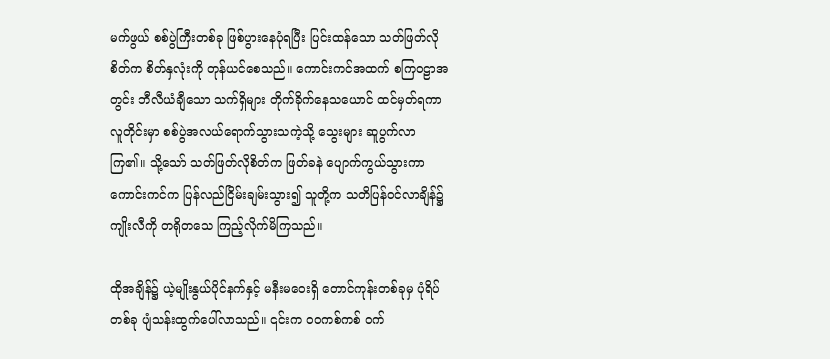မက်ဖွယ် စစ်ပွဲကြီးတစ်ခု ဖြစ်ပွားနေပုံရပြီး ပြင်းထန်သော သတ်ဖြတ်လိုစိတ်က စိတ်နှလုံးကို တုန်ယင်စေသည်။ ကောင်းကင်အထက် စကြဝဠာအတွင်း ဘီလီယံချီသော သက်ရှိများ တိုက်ခိုက်နေသယောင် ထင်မှတ်ရကာ လူတိုင်းမှာ စစ်ပွဲအလယ်ရောက်သွားသကဲ့သို့ သွေးများ ဆူပွက်လာကြ၏။ သို့သော် သတ်ဖြတ်လိုစိတ်က ဖြတ်ခနဲ ပျောက်ကွယ်သွားကာ ကောင်းကင်က ပြန်လည်ငြိမ်းချမ်းသွား၍ သူတို့က သတိပြန်ဝင်လာချိန်၌ ကျိုးလီကို တရိုတသေ ကြည့်လိုက်မိကြသည်။

ထိုအချိန်၌ ယဲ့မျိုးနွယ်ပိုင်နက်နှင့် မနီးမဝေးရှိ တောင်ကုန်းတစ်ခုမှ ပုံရိပ်တစ်ခု ပျံသန်းထွက်ပေါ်လာသည်။ ၎င်းက ဝဝကစ်ကစ် ဝက်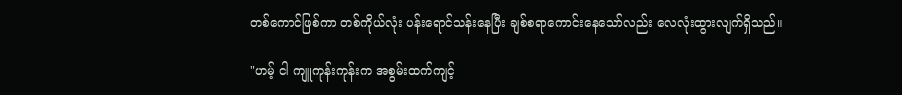တစ်ကောင်ဖြစ်ကာ တစ်ကိုယ်လုံး ပန်းရောင်သန်းနေပြီး ချစ်စရာကောင်းနေသော်လည်း လေလုံးထွားလျက်ရှိသည်။

"ဟမ့် ငါ ကျူကုန်းကုန်းက အစွမ်းထက်ကျင့်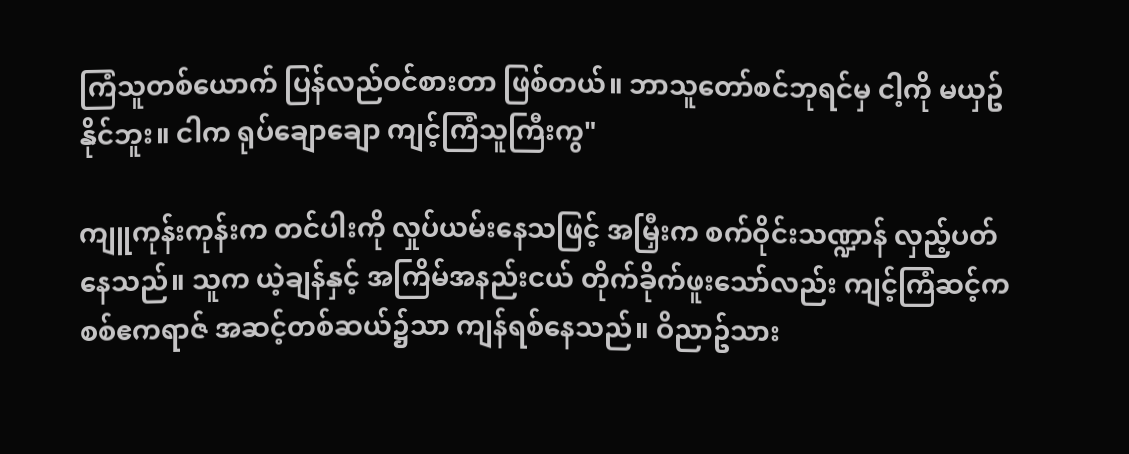ကြံသူတစ်ယောက် ပြန်လည်ဝင်စားတာ ဖြစ်တယ်။ ဘာသူတော်စင်ဘုရင်မှ ငါ့ကို မယှဥ်နိုင်ဘူး။ ငါက ရုပ်ချောချော ကျင့်ကြံသူကြီးကွ"

ကျူကုန်းကုန်းက တင်ပါးကို လှုပ်ယမ်းနေသဖြင့် အမြှီးက စက်ဝိုင်းသဏ္ဍာန် လှည့်ပတ်နေသည်။ သူက ယဲ့ချန်နှင့် အကြိမ်အနည်းငယ် တိုက်ခိုက်ဖူးသော်လည်း ကျင့်ကြံဆင့်က စစ်ဧကရာဇ် အဆင့်တစ်ဆယ်၌သာ ကျန်ရစ်နေသည်။ ဝိညာဥ်သား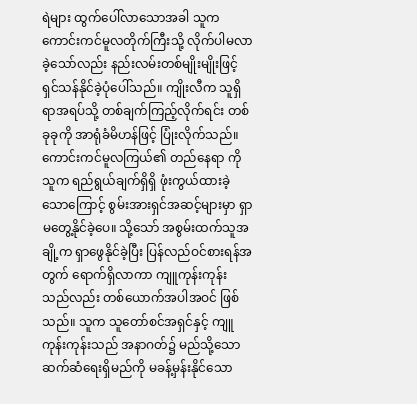ရဲများ ထွက်ပေါ်လာသောအခါ သူက ကောင်းကင်မူလတိုက်ကြီးသို့ လိုက်ပါမလာခဲ့သော်လည်း နည်းလမ်းတစ်မျိုးမျိုးဖြင့် ရှင်သန်နိုင်ခဲ့ပုံပေါ်သည်။ ကျိုးလီက သူရှိရာအရပ်သို့ တစ်ချက်ကြည့်လိုက်ရင်း တစ်ခုခုကို အာရုံခံမိဟန်ဖြင့် ပြုံးလိုက်သည်။ ကောင်းကင်မူလကြယ်၏ တည်နေရာ ကို သူက ရည်ရွယ်ချက်ရှိရှိ ဖုံးကွယ်ထားခဲ့သောကြောင့် စွမ်းအားရှင်အဆင့်များမှာ ရှာမတွေ့နိုင်ခဲ့ပေ။ သို့သော် အစွမ်းထက်သူအချို့က ရှာဖွေနိုင်ခဲ့ပြီး ပြန်လည်ဝင်စားရန်အတွက် ရောက်ရှိလာကာ ကျူကုန်းကုန်းသည်လည်း တစ်ယောက်အပါအဝင် ဖြစ်သည်။ သူက သူတော်စင်အရှင်နှင့် ကျူကုန်းကုန်းသည် အနာဂတ်၌ မည်သို့သော ဆက်ဆံရေးရှိမည်ကို မခန့်မှန်းနိုင်သော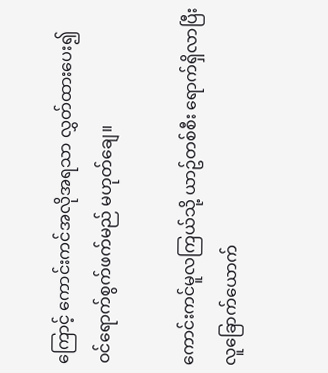ကြောင့် ကောင်းကင်အလိုအရသာ လွှတ်ထားပေး၍ ဝင်ရောက်စွက်ဖက်မည် မဟုတ်ချေ။

ကောင်းကင်မူလကြယ်သို့ ယာဥ်တစ်စီး ရောက်ရှိလာပြီး လူခြောက်ယောက်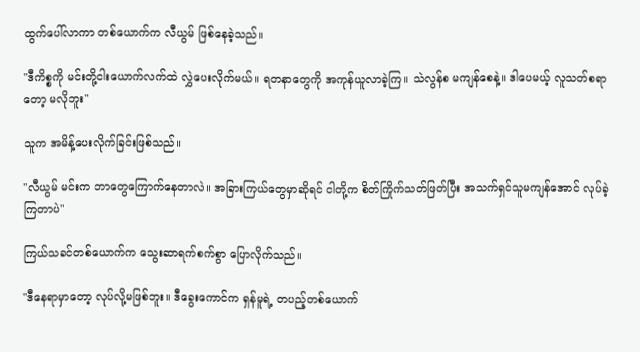ထွက်ပေါ်လာကာ တစ်ယောက်က လီယွမ် ဖြစ်နေခဲ့သည်။

"ဒီကိစ္စကို မင်းတို့ငါးယောက်လက်ထဲ လွှဲပေးလိုက်မယ်။ ရတနာတွေကို အကုန်ယူလာခဲ့ကြ။ သဲလွန်စ မကျန်စေနဲ့။ ဒါပေမယ့် လူသတ်စရာတော့ မလိုဘူး"

သူက အမိန့်ပေးလိုက်ခြင်းဖြစ်သည်။

"လီယွမ် မင်းက ဘာတွေကြောက်နေတာလဲ။ အခြားကြယ်တွေမှာဆိုရင် ငါတို့က စိတ်ကြိုက်သတ်ဖြတ်ပြီး အသက်ရှင်သူမကျန်အောင် လုပ်ခဲ့ကြတာပဲ"

ကြယ်သခင်တစ်ယောက်က သွေးဆာရက်စက်စွာ ပြောလိုက်သည်။

"ဒီနေရာမှာတော့ လုပ်လို့မဖြစ်ဘူး။ ဒီခွေးကောင်က ရှန်မူရဲ့ တပည့်တစ်ယောက်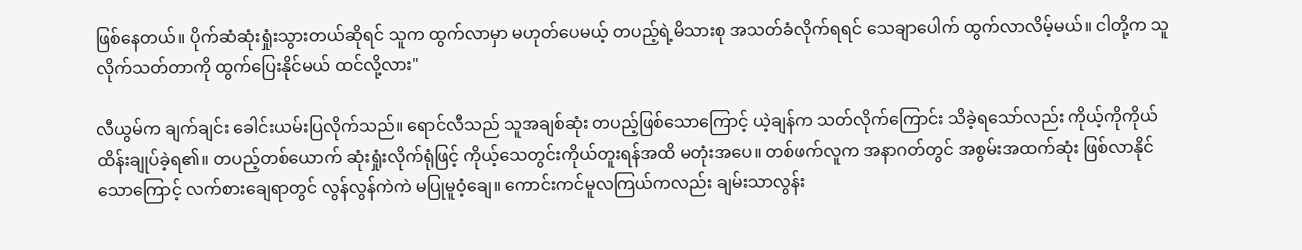ဖြစ်နေတယ်။ ပိုက်ဆံဆုံးရှုံးသွားတယ်ဆိုရင် သူက ထွက်လာမှာ မဟုတ်ပေမယ့် တပည့်ရဲ့မိသားစု အသတ်ခံလိုက်ရရင် သေချာပေါက် ထွက်လာလိမ့်မယ်။ ငါတို့က သူ လိုက်သတ်တာကို ထွက်ပြေးနိုင်မယ် ထင်လို့လား"

လီယွမ်က ချက်ချင်း ခေါင်းယမ်းပြလိုက်သည်။ ရောင်လီသည် သူအချစ်ဆုံး တပည့်ဖြစ်သောကြောင့် ယဲ့ချန်က သတ်လိုက်ကြောင်း သိခဲ့ရသော်လည်း ကိုယ့်ကိုကိုယ် ထိန်းချုပ်ခဲ့ရ၏။ တပည့်တစ်ယောက် ဆုံးရှုံးလိုက်ရုံဖြင့် ကိုယ့်သေတွင်းကိုယ်တူးရန်အထိ မတုံးအပေ။ တစ်ဖက်လူက အနာဂတ်တွင် အစွမ်းအထက်ဆုံး ဖြစ်လာနိုင်သောကြောင့် လက်စားချေရာတွင် လွန်လွန်ကဲကဲ မပြုမူဝံ့ချေ။ ကောင်းကင်မူလကြယ်ကလည်း ချမ်းသာလွန်း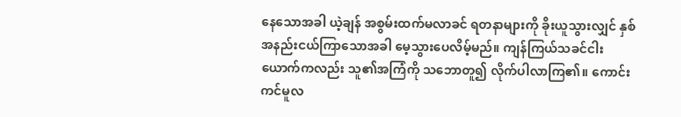နေသောအခါ ယဲ့ချန် အစွမ်းထက်မလာခင် ရတနာများကို ခိုးယူသွားလျှင် နှစ်အနည်းငယ်ကြာသောအခါ မေ့သွားပေလိမ့်မည်။ ကျန်ကြယ်သခင်ငါးယောက်ကလည်း သူ၏အကြံကို သဘောတူ၍ လိုက်ပါလာကြ၏။ ကောင်းကင်မူလ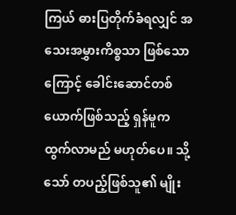ကြယ် ဓားပြတိုက်ခံရလျှင် အသေးအမွှားကိစ္စသာ ဖြစ်သောကြောင့် ခေါင်းဆောင်တစ်ယောက်ဖြစ်သည့် ရှန်မူက ထွက်လာမည် မဟုတ်ပေ။ သို့သော် တပည့်ဖြစ်သူ၏ မျိုး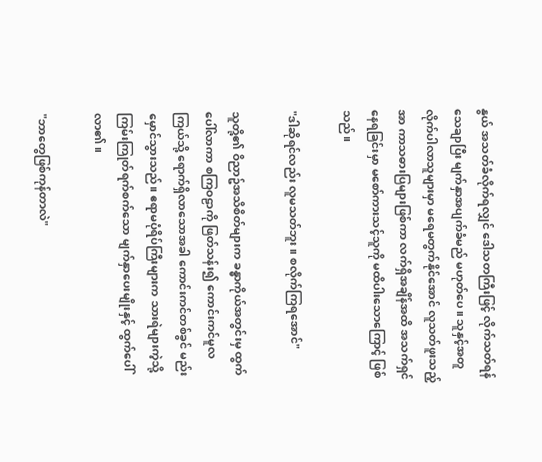နွယ် အသတ်ခံလိုက်ရလျှင် ဒေါသတကြီးဖြင့် လိုက်သတ်ရန် သေချာပြီး မျက်နှာအပျက်ခံမည် မဟုတ်ပေ။ သူနှင့်အတူ လိုက်ပါလာသူများမှာ မရေမတွက်နိုင်အောင် လူသတ်ဖူးသည့်အာ ကာသဓားပြများဖြစ်ကာ လက်ရှိအချိန်အထိ အသက်ရှင်နေရခြင်းမှာ မစော်ကားသင့်သူကို မထိပါးသောကြောင့် ဖြစ်သည်။

"ဒါဆိုရင်လည်း လူမသတ်ဘူး။ စလိုက်ကြရအောင်"

သူတို့၏ ဝိညာဥ်အသိစိတ်များက ခန္ဓာကိုယ်အတွင်းမှ ထွက်ပေါ်လာကာ စကြဝဠာကို ဖြတ်သန်း၍ ကောင်းကင်မူလကြယ်သို့ ရောက်ရှိလာသောအခါ ကောင်းကင်တစ်ခွင် မည်းမှောင်သွားသည်။ ဧရာမပုံရိပ်ကြီးများက သားရဲများကဲ့သို့ ကြမ်းကြုတ်ရက်စက်သော မျက်နှာပေးမျိုးနှင့် ထွက်ပေါ်လာ၏။

"ဘာတွေဖြစ်ကုန်တာလဲ"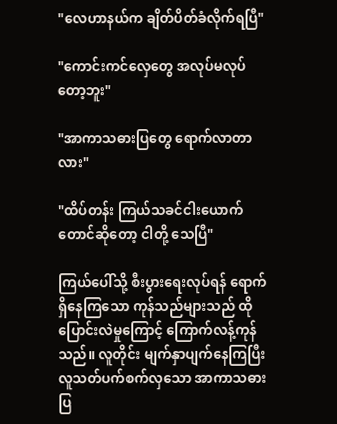"လေဟာနယ်က ချိတ်ပိတ်ခံလိုက်ရပြီ"

"ကောင်းကင်လှေတွေ အလုပ်မလုပ်တော့ဘူး"

"အာကာသဓားပြတွေ ရောက်လာတာလား"

"ထိပ်တန်း ကြယ်သခင်ငါးယောက်တောင်ဆိုတော့ ငါတို့ သေပြီ"

ကြယ်ပေါ်သို့ စီးပွားရေးလုပ်ရန် ရောက်ရှိနေကြသော ကုန်သည်များသည် ထိုပြောင်းလဲမှုကြောင့် ကြောက်လန့်ကုန်သည်။ လူတိုင်း မျက်နှာပျက်နေကြပြီး လူသတ်ပက်စက်လှသော အာကာသဓားပြ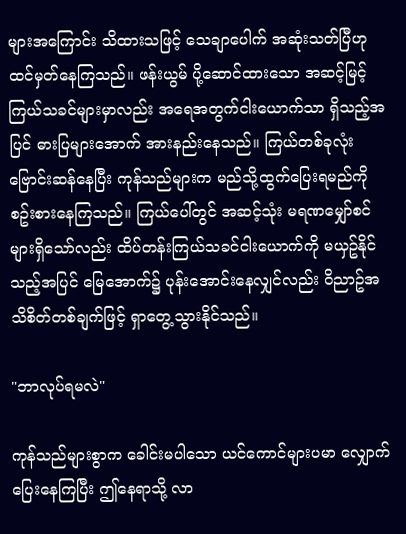များအကြောင်း သိထားသဖြင့် သေချာပေါက် အဆုံးသတ်ပြီဟု ထင်မှတ်နေကြသည်။ ဖန်းယွမ် ပို့ဆောင်ထားသော အဆင့်မြင့် ကြယ်သခင်များမှာလည်း အရေအတွက်ငါးယောက်သာ ရှိသည့်အပြင် ဓားပြများအောက် အားနည်းနေသည်။ ကြယ်တစ်ခုလုံး ဗြောင်းဆန်နေပြီး ကုန်သည်များက မည်သို့ထွက်ပြေးရမည်ကို စဥ်းစားနေကြသည်။ ကြယ်ပေါ်တွင် အဆင့်သုံး မရဏမျှော်စင်များရှိသော်လည်း ထိပ်တန်းကြယ်သခင်ငါးယောက်ကို မယှဥ်နိုင်သည့်အပြင် မြေအောက်၌ ပုန်းအောင်းနေလျှင်လည်း ဝိညာဥ်အသိစိတ်တစ်ချက်ဖြင့် ရှာတွေ့သွားနိုင်သည်။

"ဘာလုပ်ရမလဲ"

ကုန်သည်များစွာက ခေါင်းမပါသော ယင်ကောင်များပမာ လျှောက်ပြေးနေကြပြီး ဤနေရာသို့ လာ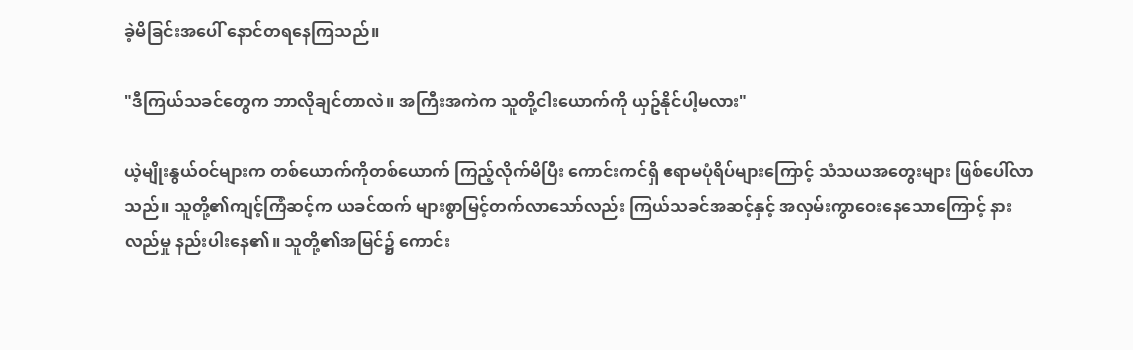ခဲ့မိခြင်းအပေါ် နောင်တရနေကြသည်။

"ဒီကြယ်သခင်တွေက ဘာလိုချင်တာလဲ။ အကြီးအကဲက သူတို့ငါးယောက်ကို ယှဥ်နိုင်ပါ့မလား"

ယဲ့မျိုးနွယ်ဝင်များက တစ်ယောက်ကိုတစ်ယောက် ကြည့်လိုက်မိပြီး ကောင်းကင်ရှိ ဧရာမပုံရိပ်များကြောင့် သံသယအတွေးများ ဖြစ်ပေါ်လာသည်။ သူတို့၏ကျင့်ကြံဆင့်က ယခင်ထက် များစွာမြင့်တက်လာသော်လည်း ကြယ်သခင်အဆင့်နှင့် အလှမ်းကွာဝေးနေသောကြောင့် နားလည်မှု နည်းပါးနေ၏။ သူတို့၏အမြင်၌ ကောင်း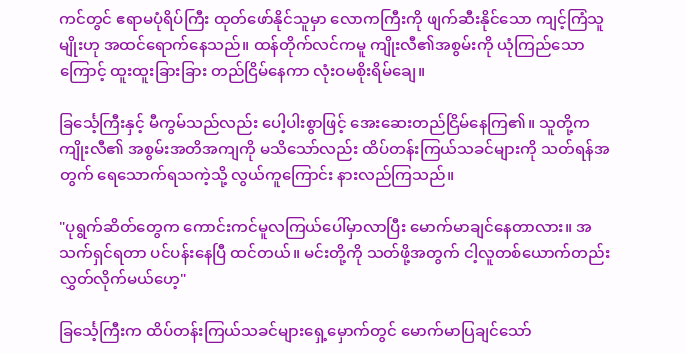ကင်တွင် ဧရာမပုံရိပ်ကြီး ထုတ်ဖော်နိုင်သူမှာ လောကကြီးကို ဖျက်ဆီးနိုင်သော ကျင့်ကြံသူမျိုးဟု အထင်ရောက်နေသည်။ ထန်တိုက်လင်ကမူ ကျိုးလီ၏အစွမ်းကို ယုံကြည်သောကြောင့် ထူးထူးခြားခြား တည်ငြိမ်နေကာ လုံးဝမစိုးရိမ်ချေ။

ခြင်္သေ့ကြီးနှင့် မီကွမ်သည်လည်း ပေါ့ပါးစွာဖြင့် အေးဆေးတည်ငြိမ်နေကြ၏။ သူတို့က ကျိုးလီ၏ အစွမ်းအတိအကျကို မသိသော်လည်း ထိပ်တန်းကြယ်သခင်များကို သတ်ရန်အတွက် ရေသောက်ရသကဲ့သို့ လွယ်ကူကြောင်း နားလည်ကြသည်။

"ပုရွက်ဆိတ်တွေက ကောင်းကင်မူလကြယ်ပေါ်မှာလာပြီး မောက်မာချင်နေတာလား။ အသက်ရှင်ရတာ ပင်ပန်းနေပြီ ထင်တယ်။ မင်းတို့ကို သတ်ဖို့အတွက် ငါ့လူတစ်ယောက်တည်း လွှတ်လိုက်မယ်ဟေ့"

ခြင်္သေ့ကြီးက ထိပ်တန်းကြယ်သခင်များရှေ့မှောက်တွင် မောက်မာပြချင်သော်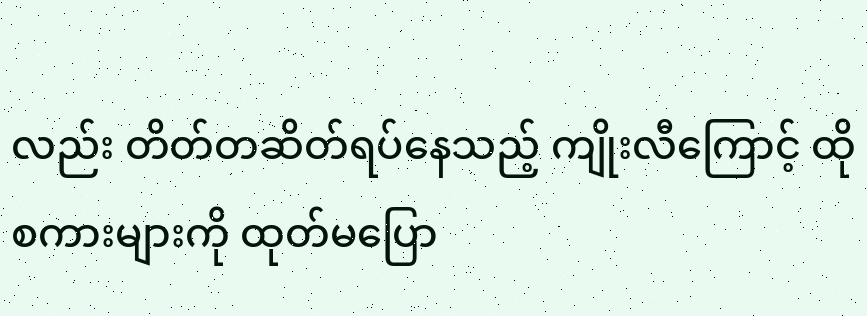လည်း တိတ်တဆိတ်ရပ်နေသည့် ကျိုးလီကြောင့် ထိုစကားများကို ထုတ်မပြော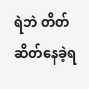ရဲဘဲ တိတ်ဆိတ်နေခဲ့ရ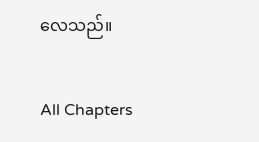လေသည်။

All Chapters